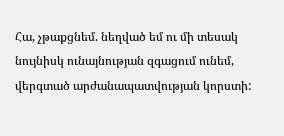Հա, չթաքցնեմ. նեղված եմ ու մի տեսակ նույնիսկ ունայնության զգացում ունեմ, վերգտած արժանապատվության կորստի: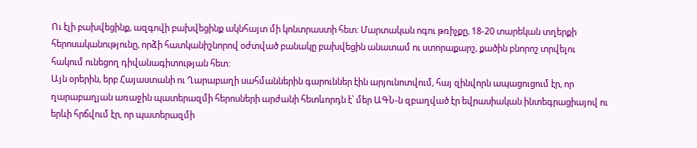Ու էլի բախվեցինք, ազգովի բախվեցինք ակնհայտ մի կոնտրաստի հետ: Մարտական ոգու թռիչքը, 18-20 տարեկան տղերքի հերոսականությունը, որձի հատկանիշնորով օժտված բանակը բախվեցին անատամ ու ստորաքարշ, քածին բնորոշ տրվելու հակում ունեցող դիվանագիտության հետ:
Այն օրերին, երբ Հայաստանի ու Ղարաբաղի սահմաններին գարուններ էին արյունոտվում, հայ զինվորն ապացուցում էր, որ ղարաբաղյան առաջին պատերազմի հերոսների արժանի հետևորդն է՝ մեր ԱԳՆ-ն զբաղված էր եվրասիական ինտեգրացիայով ու երևի հրճվում էր, որ պատերազմի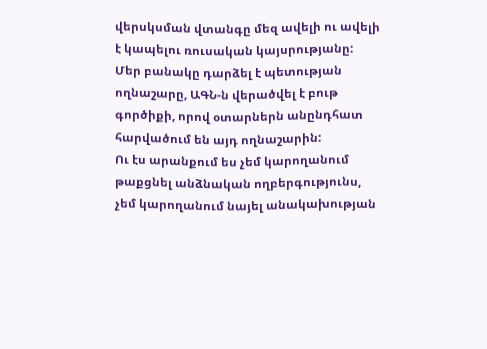վերսկսման վտանգը մեզ ավելի ու ավելի է կապելու ռուսական կայսրությանը:
Մեր բանակը դարձել է պետության ողնաշարը, ԱԳՆ-ն վերածվել է բութ գործիքի, որով օտարներն անընդհատ հարվածում են այդ ողնաշարին:
Ու էս արանքում ես չեմ կարողանում թաքցնել անձնական ողբերգությունս, չեմ կարողանում նայել անակախության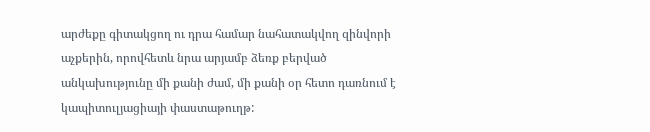արժեքը գիտակցող ու դրա համար նահատակվող զինվորի աչքերին, որովհետև նրա արյամբ ձեռք բերված անկախությունը մի քանի ժամ, մի քանի օր հետո դառնում է կապիտուլյացիայի փաստաթուղթ: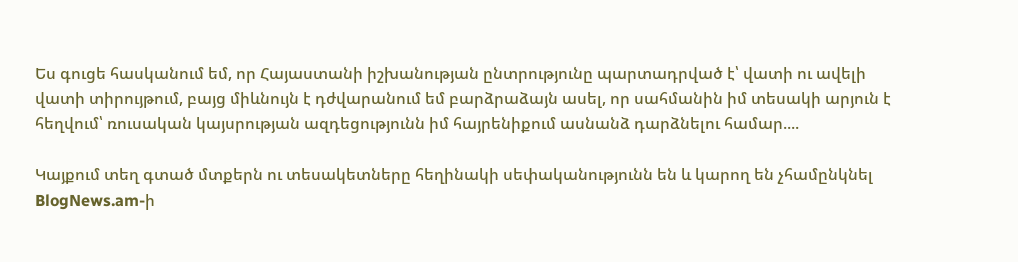Ես գուցե հասկանում եմ, որ Հայաստանի իշխանության ընտրությունը պարտադրված է՝ վատի ու ավելի վատի տիրույթում, բայց միևնույն է դժվարանում եմ բարձրաձայն ասել, որ սահմանին իմ տեսակի արյուն է հեղվում՝ ռուսական կայսրության ազդեցությունն իմ հայրենիքում ասնանձ դարձնելու համար....

Կայքում տեղ գտած մտքերն ու տեսակետները հեղինակի սեփականությունն են և կարող են չհամընկնել BlogNews.am-ի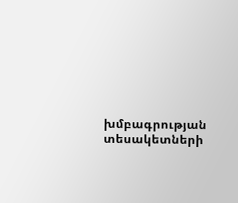խմբագրության տեսակետների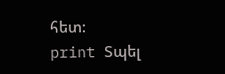հետ:
print Տպել